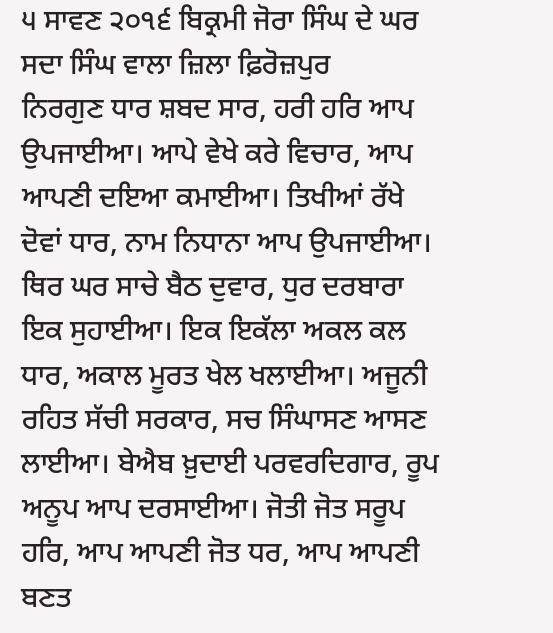੫ ਸਾਵਣ ੨੦੧੬ ਬਿਕ੍ਰਮੀ ਜੋਰਾ ਸਿੰਘ ਦੇ ਘਰ ਸਦਾ ਸਿੰਘ ਵਾਲਾ ਜ਼ਿਲਾ ਫ਼ਿਰੋਜ਼ਪੁਰ
ਨਿਰਗੁਣ ਧਾਰ ਸ਼ਬਦ ਸਾਰ, ਹਰੀ ਹਰਿ ਆਪ ਉਪਜਾਈਆ। ਆਪੇ ਵੇਖੇ ਕਰੇ ਵਿਚਾਰ, ਆਪ ਆਪਣੀ ਦਇਆ ਕਮਾਈਆ। ਤਿਖੀਆਂ ਰੱਖੇ ਦੋਵਾਂ ਧਾਰ, ਨਾਮ ਨਿਧਾਨਾ ਆਪ ਉਪਜਾਈਆ। ਥਿਰ ਘਰ ਸਾਚੇ ਬੈਠ ਦੁਵਾਰ, ਧੁਰ ਦਰਬਾਰਾ ਇਕ ਸੁਹਾਈਆ। ਇਕ ਇਕੱਲਾ ਅਕਲ ਕਲ ਧਾਰ, ਅਕਾਲ ਮੂਰਤ ਖੇਲ ਖਲਾਈਆ। ਅਜੂਨੀ ਰਹਿਤ ਸੱਚੀ ਸਰਕਾਰ, ਸਚ ਸਿੰਘਾਸਣ ਆਸਣ ਲਾਈਆ। ਬੇਐਬ ਖ਼ੁਦਾਈ ਪਰਵਰਦਿਗਾਰ, ਰੂਪ ਅਨੂਪ ਆਪ ਦਰਸਾਈਆ। ਜੋਤੀ ਜੋਤ ਸਰੂਪ ਹਰਿ, ਆਪ ਆਪਣੀ ਜੋਤ ਧਰ, ਆਪ ਆਪਣੀ ਬਣਤ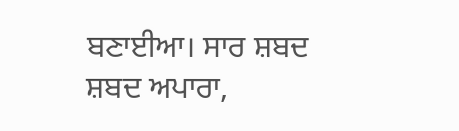ਬਣਾਈਆ। ਸਾਰ ਸ਼ਬਦ ਸ਼ਬਦ ਅਪਾਰਾ,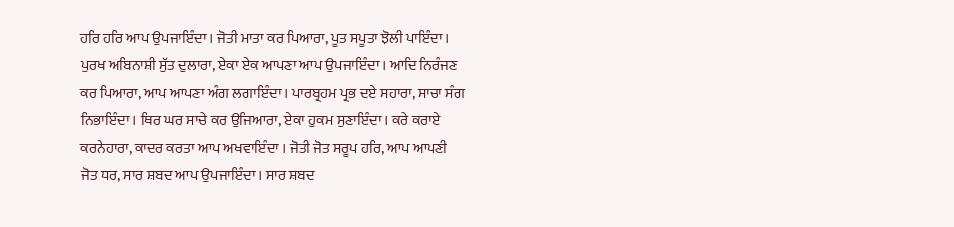ਹਰਿ ਹਰਿ ਆਪ ਉਪਜਾਇੰਦਾ। ਜੋਤੀ ਮਾਤਾ ਕਰ ਪਿਆਰਾ, ਪੂਤ ਸਪੂਤਾ ਝੋਲੀ ਪਾਇੰਦਾ। ਪੁਰਖ ਅਬਿਨਾਸ਼ੀ ਸੁੱਤ ਦੁਲਾਰਾ, ਏਕਾ ਏਕ ਆਪਣਾ ਆਪ ਉਪਜਾਇੰਦਾ। ਆਦਿ ਨਿਰੰਜਣ ਕਰ ਪਿਆਰਾ, ਆਪ ਆਪਣਾ ਅੰਗ ਲਗਾਇੰਦਾ। ਪਾਰਬ੍ਰਹਮ ਪ੍ਰਭ ਦਏ ਸਹਾਰਾ, ਸਾਚਾ ਸੰਗ ਨਿਭਾਇੰਦਾ। ਥਿਰ ਘਰ ਸਾਚੇ ਕਰ ਉਜਿਆਰਾ, ਏਕਾ ਹੁਕਮ ਸੁਣਾਇੰਦਾ। ਕਰੇ ਕਰਾਏ ਕਰਨੇਹਾਰਾ, ਕਾਦਰ ਕਰਤਾ ਆਪ ਅਖਵਾਇੰਦਾ । ਜੋਤੀ ਜੋਤ ਸਰੂਪ ਹਰਿ, ਆਪ ਆਪਣੀ ਜੋਤ ਧਰ, ਸਾਰ ਸ਼ਬਦ ਆਪ ਉਪਜਾਇੰਦਾ। ਸਾਰ ਸ਼ਬਦ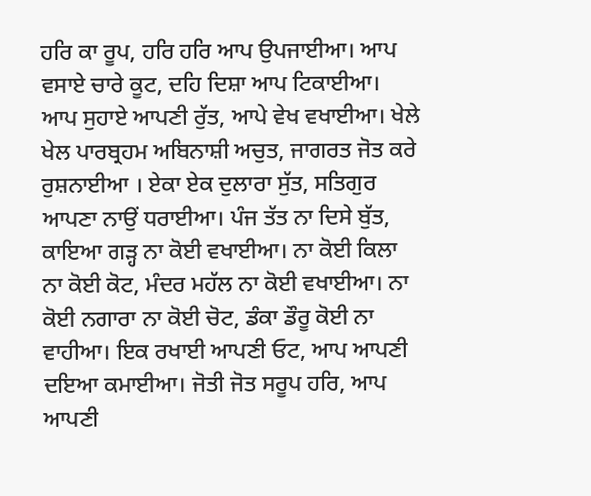ਹਰਿ ਕਾ ਰੂਪ, ਹਰਿ ਹਰਿ ਆਪ ਉਪਜਾਈਆ। ਆਪ ਵਸਾਏ ਚਾਰੇ ਕੂਟ, ਦਹਿ ਦਿਸ਼ਾ ਆਪ ਟਿਕਾਈਆ। ਆਪ ਸੁਹਾਏ ਆਪਣੀ ਰੁੱਤ, ਆਪੇ ਵੇਖ ਵਖਾਈਆ। ਖੇਲੇ ਖੇਲ ਪਾਰਬ੍ਰਹਮ ਅਬਿਨਾਸ਼ੀ ਅਚੁਤ, ਜਾਗਰਤ ਜੋਤ ਕਰੇ ਰੁਸ਼ਨਾਈਆ । ਏਕਾ ਏਕ ਦੁਲਾਰਾ ਸੁੱਤ, ਸਤਿਗੁਰ ਆਪਣਾ ਨਾਉਂ ਧਰਾਈਆ। ਪੰਜ ਤੱਤ ਨਾ ਦਿਸੇ ਬੁੱਤ, ਕਾਇਆ ਗੜ੍ਹ ਨਾ ਕੋਈ ਵਖਾਈਆ। ਨਾ ਕੋਈ ਕਿਲਾ ਨਾ ਕੋਈ ਕੋਟ, ਮੰਦਰ ਮਹੱਲ ਨਾ ਕੋਈ ਵਖਾਈਆ। ਨਾ ਕੋਈ ਨਗਾਰਾ ਨਾ ਕੋਈ ਚੋਟ, ਡੰਕਾ ਡੌਰੂ ਕੋਈ ਨਾ ਵਾਹੀਆ। ਇਕ ਰਖਾਈ ਆਪਣੀ ਓਟ, ਆਪ ਆਪਣੀ ਦਇਆ ਕਮਾਈਆ। ਜੋਤੀ ਜੋਤ ਸਰੂਪ ਹਰਿ, ਆਪ ਆਪਣੀ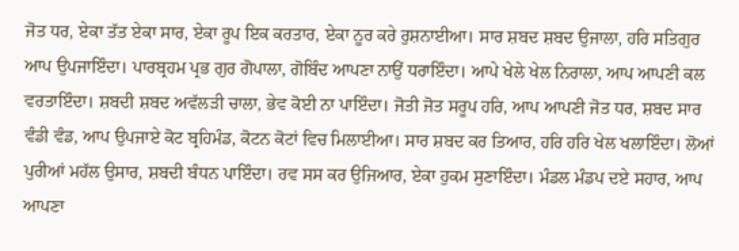ਜੋਤ ਧਰ, ਏਕਾ ਤੱਤ ਏਕਾ ਸਾਰ, ਏਕਾ ਰੂਪ ਇਕ ਕਰਤਾਰ, ਏਕਾ ਨੂਰ ਕਰੇ ਰੁਸ਼ਨਾਈਆ। ਸਾਰ ਸ਼ਬਦ ਸ਼ਬਦ ਉਜਾਲਾ, ਹਰਿ ਸਤਿਗੁਰ ਆਪ ਉਪਜਾਇੰਦਾ। ਪਾਰਬ੍ਰਹਮ ਪ੍ਰਭ ਗੁਰ ਗੋਪਾਲਾ, ਗੋਬਿੰਦ ਆਪਣਾ ਨਾਉਂ ਧਰਾਇੰਦਾ। ਆਪੇ ਖੇਲੇ ਖੇਲ ਨਿਰਾਲਾ, ਆਪ ਆਪਣੀ ਕਲ ਵਰਤਾਇੰਦਾ। ਸ਼ਬਦੀ ਸ਼ਬਦ ਅਵੱਲੜੀ ਚਾਲਾ, ਭੇਵ ਕੋਈ ਨਾ ਪਾਇੰਦਾ। ਜੋਤੀ ਜੋਤ ਸਰੂਪ ਹਰਿ, ਆਪ ਆਪਣੀ ਜੋਤ ਧਰ, ਸ਼ਬਦ ਸਾਰ ਵੰਡੀ ਵੰਡ, ਆਪ ਉਪਜਾਏ ਕੋਟ ਬ੍ਰਹਿਮੰਡ, ਕੋਟਨ ਕੋਟਾਂ ਵਿਚ ਮਿਲਾਈਆ। ਸਾਰ ਸ਼ਬਦ ਕਰ ਤਿਆਰ, ਹਰਿ ਹਰਿ ਖੇਲ ਖਲਾਇੰਦਾ। ਲੋਆਂ ਪੁਰੀਆਂ ਮਹੱਲ ਉਸਾਰ, ਸ਼ਬਦੀ ਬੰਧਨ ਪਾਇੰਦਾ। ਰਵ ਸਸ ਕਰ ਉਜਿਆਰ, ਏਕਾ ਹੁਕਮ ਸੁਣਾਇੰਦਾ। ਮੰਡਲ ਮੰਡਪ ਦਏ ਸਹਾਰ, ਆਪ ਆਪਣਾ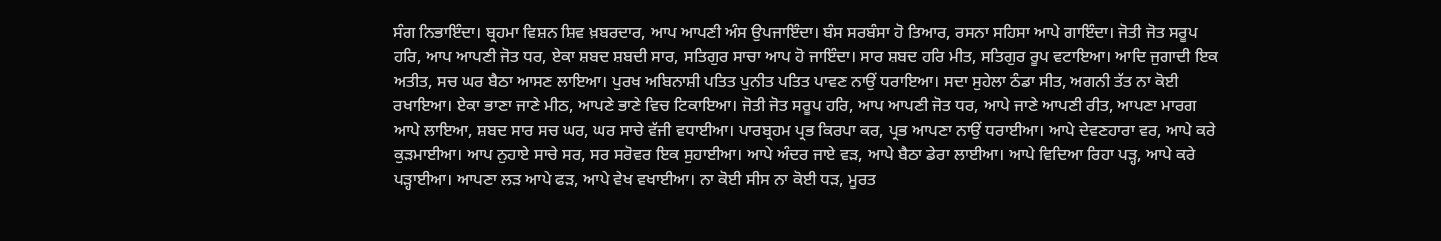ਸੰਗ ਨਿਭਾਇੰਦਾ। ਬ੍ਰਹਮਾ ਵਿਸ਼ਨ ਸ਼ਿਵ ਖ਼ਬਰਦਾਰ, ਆਪ ਆਪਣੀ ਅੰਸ ਉਪਜਾਇੰਦਾ। ਬੰਸ ਸਰਬੰਸਾ ਹੋ ਤਿਆਰ, ਰਸਨਾ ਸਹਿਸਾ ਆਪੇ ਗਾਇੰਦਾ। ਜੋਤੀ ਜੋਤ ਸਰੂਪ ਹਰਿ, ਆਪ ਆਪਣੀ ਜੋਤ ਧਰ, ਏਕਾ ਸ਼ਬਦ ਸ਼ਬਦੀ ਸਾਰ, ਸਤਿਗੁਰ ਸਾਚਾ ਆਪ ਹੋ ਜਾਇੰਦਾ। ਸਾਰ ਸ਼ਬਦ ਹਰਿ ਮੀਤ, ਸਤਿਗੁਰ ਰੂਪ ਵਟਾਇਆ। ਆਦਿ ਜੁਗਾਦੀ ਇਕ ਅਤੀਤ, ਸਚ ਘਰ ਬੈਠਾ ਆਸਣ ਲਾਇਆ। ਪੁਰਖ ਅਬਿਨਾਸ਼ੀ ਪਤਿਤ ਪੁਨੀਤ ਪਤਿਤ ਪਾਵਣ ਨਾਉਂ ਧਰਾਇਆ। ਸਦਾ ਸੁਹੇਲਾ ਠੰਡਾ ਸੀਤ, ਅਗਨੀ ਤੱਤ ਨਾ ਕੋਈ ਰਖਾਇਆ। ਏਕਾ ਭਾਣਾ ਜਾਣੇ ਮੀਠ, ਆਪਣੇ ਭਾਣੇ ਵਿਚ ਟਿਕਾਇਆ। ਜੋਤੀ ਜੋਤ ਸਰੂਪ ਹਰਿ, ਆਪ ਆਪਣੀ ਜੋਤ ਧਰ, ਆਪੇ ਜਾਣੇ ਆਪਣੀ ਰੀਤ, ਆਪਣਾ ਮਾਰਗ ਆਪੇ ਲਾਇਆ, ਸ਼ਬਦ ਸਾਰ ਸਚ ਘਰ, ਘਰ ਸਾਚੇ ਵੱਜੀ ਵਧਾਈਆ। ਪਾਰਬ੍ਰਹਮ ਪ੍ਰਭ ਕਿਰਪਾ ਕਰ, ਪ੍ਰਭ ਆਪਣਾ ਨਾਉਂ ਧਰਾਈਆ। ਆਪੇ ਦੇਵਣਹਾਰਾ ਵਰ, ਆਪੇ ਕਰੇ ਕੁੜਮਾਈਆ। ਆਪ ਨੁਹਾਏ ਸਾਚੇ ਸਰ, ਸਰ ਸਰੋਵਰ ਇਕ ਸੁਹਾਈਆ। ਆਪੇ ਅੰਦਰ ਜਾਏ ਵੜ, ਆਪੇ ਬੈਠਾ ਡੇਰਾ ਲਾਈਆ। ਆਪੇ ਵਿਦਿਆ ਰਿਹਾ ਪੜ੍ਹ, ਆਪੇ ਕਰੇ ਪੜ੍ਹਾਈਆ। ਆਪਣਾ ਲੜ ਆਪੇ ਫੜ, ਆਪੇ ਵੇਖ ਵਖਾਈਆ। ਨਾ ਕੋਈ ਸੀਸ ਨਾ ਕੋਈ ਧੜ, ਮੂਰਤ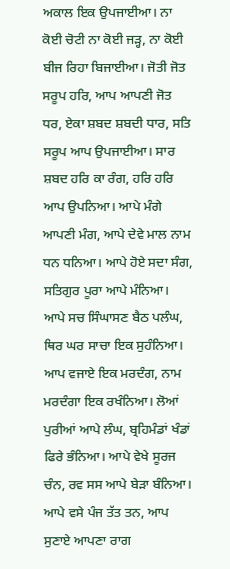ਅਕਾਲ ਇਕ ਉਪਜਾਈਆ। ਨਾ ਕੋਈ ਚੋਟੀ ਨਾ ਕੋਈ ਜੜ੍ਹ, ਨਾ ਕੋਈ ਬੀਜ ਰਿਹਾ ਬਿਜਾਈਆ। ਜੋਤੀ ਜੋਤ ਸਰੂਪ ਹਰਿ, ਆਪ ਆਪਣੀ ਜੋਤ ਧਰ, ਏਕਾ ਸ਼ਬਦ ਸ਼ਬਦੀ ਧਾਰ, ਸਤਿ ਸਰੂਪ ਆਪ ਉਪਜਾਈਆ। ਸਾਰ ਸ਼ਬਦ ਹਰਿ ਕਾ ਰੰਗ, ਹਰਿ ਹਰਿ ਆਪ ਉਪਨਿਆ। ਆਪੇ ਮੰਗੇ ਆਪਣੀ ਮੰਗ, ਆਪੇ ਦੇਵੇ ਮਾਲ ਨਾਮ ਧਨ ਧਨਿਆ। ਆਪੇ ਹੋਏ ਸਦਾ ਸੰਗ, ਸਤਿਗੁਰ ਪੂਰਾ ਆਪੇ ਮੰਨਿਆ। ਆਪੇ ਸਚ ਸਿੰਘਾਸਣ ਬੈਠ ਪਲੰਘ, ਥਿਰ ਘਰ ਸਾਚਾ ਇਕ ਸੁਹੰਨਿਆ। ਆਪ ਵਜਾਏ ਇਕ ਮਰਦੰਗ, ਨਾਮ ਮਰਦੰਗਾ ਇਕ ਰਖੰਨਿਆ। ਲੋਆਂ ਪੁਰੀਆਂ ਆਪੇ ਲੰਘ, ਬ੍ਰਹਿਮੰਡਾਂ ਖੰਡਾਂ ਫਿਰੇ ਭੰਨਿਆ। ਆਪੇ ਵੇਖੇ ਸੂਰਜ ਚੰਨ, ਰਵ ਸਸ ਆਪੇ ਬੇੜਾ ਬੰਨਿਆ। ਆਪੇ ਵਸੇ ਪੰਜ ਤੱਤ ਤਨ, ਆਪ ਸੁਣਾਏ ਆਪਣਾ ਰਾਗ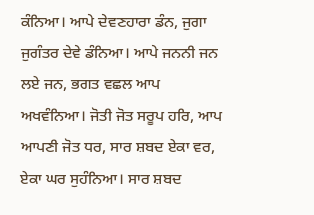ਕੰਨਿਆ। ਆਪੇ ਦੇਵਣਹਾਰਾ ਡੰਨ, ਜੁਗਾ ਜੁਗੰਤਰ ਦੇਵੇ ਡੰਨਿਆ। ਆਪੇ ਜਨਨੀ ਜਨ ਲਏ ਜਨ, ਭਗਤ ਵਛਲ ਆਪ ਅਖਵੰਨਿਆ। ਜੋਤੀ ਜੋਤ ਸਰੂਪ ਹਰਿ, ਆਪ ਆਪਣੀ ਜੋਤ ਧਰ, ਸਾਰ ਸ਼ਬਦ ਏਕਾ ਵਰ, ਏਕਾ ਘਰ ਸੁਹੰਨਿਆ। ਸਾਰ ਸ਼ਬਦ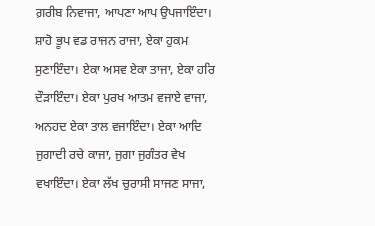ਗ਼ਰੀਬ ਨਿਵਾਜਾ, ਆਪਣਾ ਆਪ ਉਪਜਾਇੰਦਾ। ਸ਼ਾਹੋ ਭੂਪ ਵਡ ਰਾਜਨ ਰਾਜਾ, ਏਕਾ ਹੁਕਮ ਸੁਣਾਇੰਦਾ। ਏਕਾ ਅਸਵ ਏਕਾ ਤਾਜਾ, ਏਕਾ ਹਰਿ ਦੌੜਾਇੰਦਾ। ਏਕਾ ਪੁਰਖ ਆਤਮ ਵਜਾਏ ਵਾਜਾ, ਅਨਹਦ ਏਕਾ ਤਾਲ ਵਜਾਇੰਦਾ। ਏਕਾ ਆਦਿ ਜੁਗਾਦੀ ਰਚੇ ਕਾਜਾ, ਜੁਗਾ ਜੁਗੰਤਰ ਵੇਖ ਵਖਾਇੰਦਾ। ਏਕਾ ਲੱਖ ਚੁਰਾਸੀ ਸਾਜਣ ਸਾਜਾ,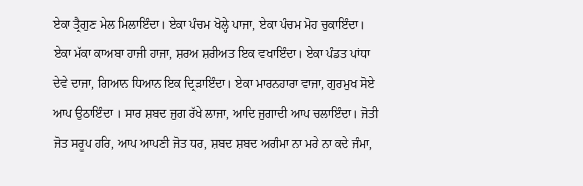ਏਕਾ ਤ੍ਰੈਗੁਣ ਮੇਲ ਮਿਲਾਇੰਦਾ। ਏਕਾ ਪੰਚਮ ਖੋਲ੍ਹੇ ਪਾਜਾ, ਏਕਾ ਪੰਚਮ ਮੋਹ ਚੁਕਾਇੰਦਾ। ਏਕਾ ਮੱਕਾ ਕਾਅਬਾ ਹਾਜੀ ਹਾਜਾ, ਸ਼ਰਅ ਸ਼ਰੀਅਤ ਇਕ ਵਖਾਇੰਦਾ। ਏਕਾ ਪੰਡਤ ਪਾਂਧਾ ਦੇਵੇ ਦਾਜਾ, ਗਿਆਨ ਧਿਆਨ ਇਕ ਦ੍ਰਿੜਾਇੰਦਾ। ਏਕਾ ਮਾਰਨਹਾਰਾ ਵਾਜਾ, ਗੁਰਮੁਖ ਸੋਏ ਆਪ ਉਠਾਇੰਦਾ । ਸਾਰ ਸ਼ਬਦ ਜੁਗ ਰੱਖੇ ਲਾਜਾ, ਆਦਿ ਜੁਗਾਦੀ ਆਪ ਚਲਾਇੰਦਾ। ਜੋਤੀ ਜੋਤ ਸਰੂਪ ਹਰਿ, ਆਪ ਆਪਣੀ ਜੋਤ ਧਰ, ਸ਼ਬਦ ਸ਼ਬਦ ਅਗੰਮਾ ਨਾ ਮਰੇ ਨਾ ਕਦੇ ਜੰਮਾ,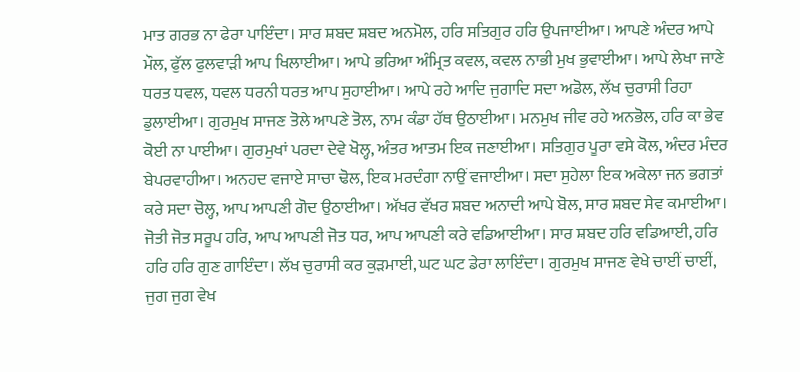ਮਾਤ ਗਰਭ ਨਾ ਫੇਰਾ ਪਾਇੰਦਾ। ਸਾਰ ਸ਼ਬਦ ਸ਼ਬਦ ਅਨਮੋਲ, ਹਰਿ ਸਤਿਗੁਰ ਹਰਿ ਉਪਜਾਈਆ। ਆਪਣੇ ਅੰਦਰ ਆਪੇ ਮੌਲ, ਫੁੱਲ ਫੁਲਵਾੜੀ ਆਪ ਖਿਲਾਈਆ। ਆਪੇ ਭਰਿਆ ਅੰਮ੍ਰਿਤ ਕਵਲ, ਕਵਲ ਨਾਭੀ ਮੁਖ ਭੁਵਾਈਆ। ਆਪੇ ਲੇਖਾ ਜਾਣੇ ਧਰਤ ਧਵਲ, ਧਵਲ ਧਰਨੀ ਧਰਤ ਆਪ ਸੁਹਾਈਆ। ਆਪੇ ਰਹੇ ਆਦਿ ਜੁਗਾਦਿ ਸਦਾ ਅਡੋਲ, ਲੱਖ ਚੁਰਾਸੀ ਰਿਹਾ ਡੁਲਾਈਆ। ਗੁਰਮੁਖ ਸਾਜਣ ਤੋਲੇ ਆਪਣੇ ਤੋਲ, ਨਾਮ ਕੰਡਾ ਹੱਥ ਉਠਾਈਆ। ਮਨਮੁਖ ਜੀਵ ਰਹੇ ਅਨਭੋਲ, ਹਰਿ ਕਾ ਭੇਵ ਕੋਈ ਨਾ ਪਾਈਆ। ਗੁਰਮੁਖਾਂ ਪਰਦਾ ਦੇਵੇ ਖੋਲ੍ਹ, ਅੰਤਰ ਆਤਮ ਇਕ ਜਣਾਈਆ। ਸਤਿਗੁਰ ਪੂਰਾ ਵਸੇ ਕੋਲ, ਅੰਦਰ ਮੰਦਰ ਬੇਪਰਵਾਹੀਆ। ਅਨਹਦ ਵਜਾਏ ਸਾਚਾ ਢੋਲ, ਇਕ ਮਰਦੰਗਾ ਨਾਉਂ ਵਜਾਈਆ। ਸਦਾ ਸੁਹੇਲਾ ਇਕ ਅਕੇਲਾ ਜਨ ਭਗਤਾਂ ਕਰੇ ਸਦਾ ਚੋਲ੍ਹ, ਆਪ ਆਪਣੀ ਗੋਦ ਉਠਾਈਆ। ਅੱਖਰ ਵੱਖਰ ਸ਼ਬਦ ਅਨਾਦੀ ਆਪੇ ਬੋਲ, ਸਾਰ ਸ਼ਬਦ ਸੇਵ ਕਮਾਈਆ। ਜੋਤੀ ਜੋਤ ਸਰੂਪ ਹਰਿ, ਆਪ ਆਪਣੀ ਜੋਤ ਧਰ, ਆਪ ਆਪਣੀ ਕਰੇ ਵਡਿਆਈਆ। ਸਾਰ ਸ਼ਬਦ ਹਰਿ ਵਡਿਆਈ, ਹਰਿ ਹਰਿ ਹਰਿ ਗੁਣ ਗਾਇੰਦਾ। ਲੱਖ ਚੁਰਾਸੀ ਕਰ ਕੁੜਮਾਈ, ਘਟ ਘਟ ਡੇਰਾ ਲਾਇੰਦਾ। ਗੁਰਮੁਖ ਸਾਜਣ ਵੇਖੇ ਚਾਈਂ ਚਾਈਂ, ਜੁਗ ਜੁਗ ਵੇਖ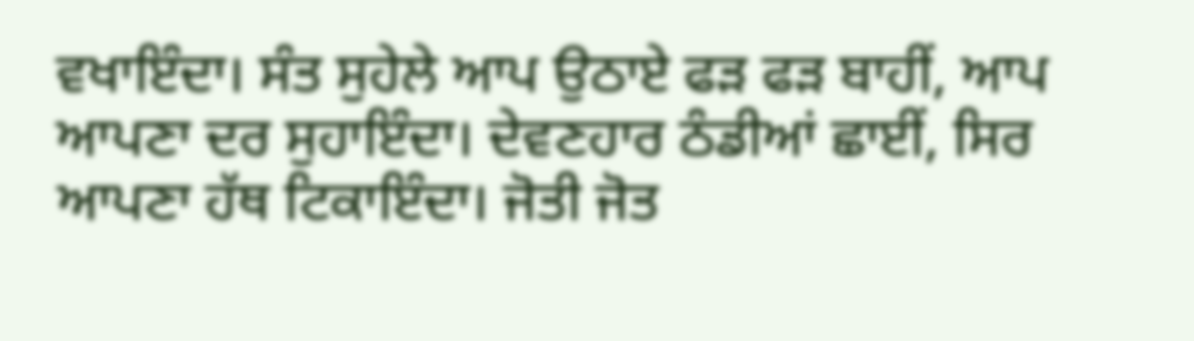ਵਖਾਇੰਦਾ। ਸੰਤ ਸੁਹੇਲੇ ਆਪ ਉਠਾਏ ਫੜ ਫੜ ਬਾਹੀਂ, ਆਪ ਆਪਣਾ ਦਰ ਸੁਹਾਇੰਦਾ। ਦੇਵਣਹਾਰ ਠੰਡੀਆਂ ਛਾਈਂ, ਸਿਰ ਆਪਣਾ ਹੱਥ ਟਿਕਾਇੰਦਾ। ਜੋਤੀ ਜੋਤ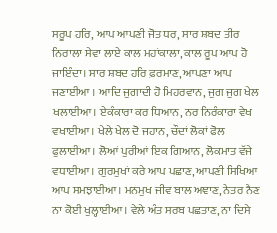ਸਰੂਪ ਹਰਿ, ਆਪ ਆਪਣੀ ਜੋਤ ਧਰ, ਸਾਰ ਸ਼ਬਦ ਤੀਰ ਨਿਰਾਲਾ ਸੇਵਾ ਲਾਏ ਕਾਲ ਮਹਾਂਕਾਲਾ, ਕਾਲ ਰੂਪ ਆਪ ਹੋ ਜਾਇੰਦਾ। ਸਾਰ ਸ਼ਬਦ ਹਰਿ ਫ਼ਰਮਾਣ, ਆਪਣਾ ਆਪ ਜਣਾਈਆ । ਆਦਿ ਜੁਗਾਦੀ ਹੋ ਮਿਹਰਵਾਨ, ਜੁਗ ਜੁਗ ਖੇਲ ਖਲਾਈਆ। ਏਕੰਕਾਰਾ ਕਰ ਧਿਆਨ, ਨਰ ਨਿਰੰਕਾਰਾ ਵੇਖ ਵਖਾਈਆ। ਖੇਲੇ ਖੇਲ ਦੋ ਜਹਾਨ, ਚੌਦਾਂ ਲੋਕਾਂ ਫੋਲ ਫੁਲਾਈਆ। ਲੋਆਂ ਪੁਰੀਆਂ ਇਕ ਗਿਆਨ, ਲੋਕਮਾਤ ਵੱਜੇ ਵਧਾਈਆ। ਗੁਰਮੁਖਾਂ ਕਰੇ ਆਪ ਪਛਾਣ, ਆਪਣੀ ਸਿਖਿਆ ਆਪ ਸਮਝਾਈਆ। ਮਨਮੁਖ ਜੀਵ ਬਾਲ ਅਞਾਣ, ਨੇਤਰ ਨੈਣ ਨਾ ਕੋਈ ਖੁਲ੍ਹਾਈਆ। ਵੇਲੇ ਅੰਤ ਸਰਬ ਪਛਤਾਣ, ਨਾ ਦਿਸੇ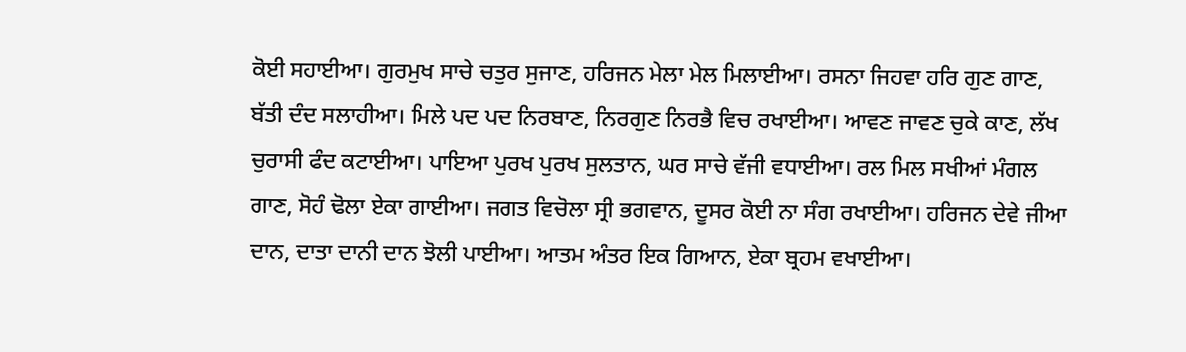ਕੋਈ ਸਹਾਈਆ। ਗੁਰਮੁਖ ਸਾਚੇ ਚਤੁਰ ਸੁਜਾਣ, ਹਰਿਜਨ ਮੇਲਾ ਮੇਲ ਮਿਲਾਈਆ। ਰਸਨਾ ਜਿਹਵਾ ਹਰਿ ਗੁਣ ਗਾਣ, ਬੱਤੀ ਦੰਦ ਸਲਾਹੀਆ। ਮਿਲੇ ਪਦ ਪਦ ਨਿਰਬਾਣ, ਨਿਰਗੁਣ ਨਿਰਭੈ ਵਿਚ ਰਖਾਈਆ। ਆਵਣ ਜਾਵਣ ਚੁਕੇ ਕਾਣ, ਲੱਖ ਚੁਰਾਸੀ ਫੰਦ ਕਟਾਈਆ। ਪਾਇਆ ਪੁਰਖ ਪੁਰਖ ਸੁਲਤਾਨ, ਘਰ ਸਾਚੇ ਵੱਜੀ ਵਧਾਈਆ। ਰਲ ਮਿਲ ਸਖੀਆਂ ਮੰਗਲ ਗਾਣ, ਸੋਹੰ ਢੋਲਾ ਏਕਾ ਗਾਈਆ। ਜਗਤ ਵਿਚੋਲਾ ਸ੍ਰੀ ਭਗਵਾਨ, ਦੂਸਰ ਕੋਈ ਨਾ ਸੰਗ ਰਖਾਈਆ। ਹਰਿਜਨ ਦੇਵੇ ਜੀਆ ਦਾਨ, ਦਾਤਾ ਦਾਨੀ ਦਾਨ ਝੋਲੀ ਪਾਈਆ। ਆਤਮ ਅੰਤਰ ਇਕ ਗਿਆਨ, ਏਕਾ ਬ੍ਰਹਮ ਵਖਾਈਆ।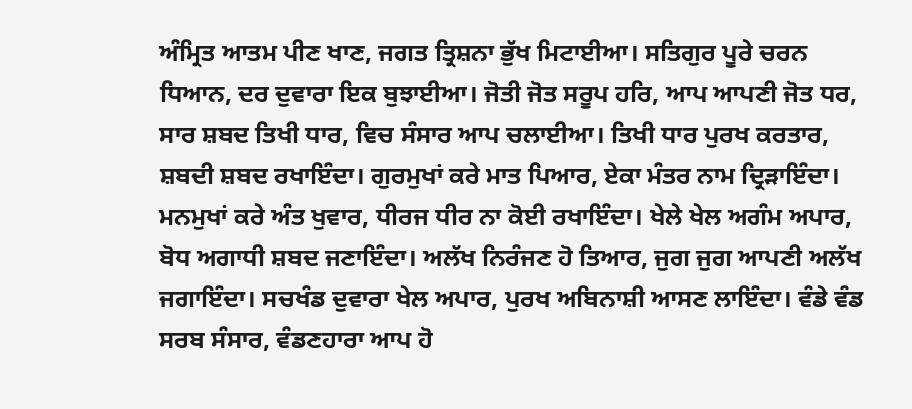ਅੰਮ੍ਰਿਤ ਆਤਮ ਪੀਣ ਖਾਣ, ਜਗਤ ਤ੍ਰਿਸ਼ਨਾ ਭੁੱਖ ਮਿਟਾਈਆ। ਸਤਿਗੁਰ ਪੂਰੇ ਚਰਨ ਧਿਆਨ, ਦਰ ਦੁਵਾਰਾ ਇਕ ਬੁਝਾਈਆ। ਜੋਤੀ ਜੋਤ ਸਰੂਪ ਹਰਿ, ਆਪ ਆਪਣੀ ਜੋਤ ਧਰ, ਸਾਰ ਸ਼ਬਦ ਤਿਖੀ ਧਾਰ, ਵਿਚ ਸੰਸਾਰ ਆਪ ਚਲਾਈਆ। ਤਿਖੀ ਧਾਰ ਪੁਰਖ ਕਰਤਾਰ, ਸ਼ਬਦੀ ਸ਼ਬਦ ਰਖਾਇੰਦਾ। ਗੁਰਮੁਖਾਂ ਕਰੇ ਮਾਤ ਪਿਆਰ, ਏਕਾ ਮੰਤਰ ਨਾਮ ਦ੍ਰਿੜਾਇੰਦਾ। ਮਨਮੁਖਾਂ ਕਰੇ ਅੰਤ ਖੁਵਾਰ, ਧੀਰਜ ਧੀਰ ਨਾ ਕੋਈ ਰਖਾਇੰਦਾ। ਖੇਲੇ ਖੇਲ ਅਗੰਮ ਅਪਾਰ, ਬੋਧ ਅਗਾਧੀ ਸ਼ਬਦ ਜਣਾਇੰਦਾ। ਅਲੱਖ ਨਿਰੰਜਣ ਹੋ ਤਿਆਰ, ਜੁਗ ਜੁਗ ਆਪਣੀ ਅਲੱਖ ਜਗਾਇੰਦਾ। ਸਚਖੰਡ ਦੁਵਾਰਾ ਖੇਲ ਅਪਾਰ, ਪੁਰਖ ਅਬਿਨਾਸ਼ੀ ਆਸਣ ਲਾਇੰਦਾ। ਵੰਡੇ ਵੰਡ ਸਰਬ ਸੰਸਾਰ, ਵੰਡਣਹਾਰਾ ਆਪ ਹੋ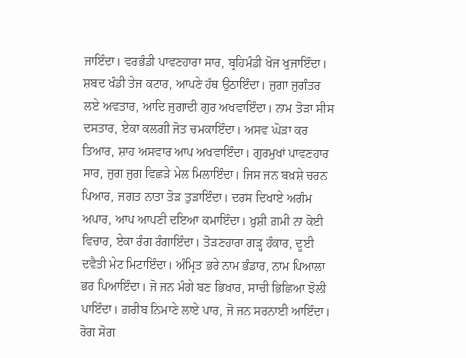ਜਾਇੰਦਾ। ਵਰਭੰਡੀ ਪਾਵਣਹਾਰਾ ਸਾਰ, ਬ੍ਰਹਿਮੰਡੀ ਖੋਜ ਖੁਜਾਇੰਦਾ। ਸ਼ਬਦ ਖੰਡੀ ਤੇਜ ਕਟਾਰ, ਆਪਣੇ ਹੱਥ ਉਠਾਇੰਦਾ। ਜੁਗਾ ਜੁਗੰਤਰ ਲਏ ਅਵਤਾਰ, ਆਦਿ ਜੁਗਾਦੀ ਗੁਰ ਅਖਵਾਇੰਦਾ। ਨਾਮ ਤੋੜਾ ਸੀਸ ਦਸਤਾਰ, ਏਕਾ ਕਲਗੀ ਜੋਤ ਚਮਕਾਇੰਦਾ। ਅਸਵ ਘੋੜਾ ਕਰ ਤਿਆਰ, ਸ਼ਾਹ ਅਸਵਾਰ ਆਪ ਅਖਵਾਇੰਦਾ। ਗੁਰਮੁਖਾਂ ਪਾਵਣਹਾਰ ਸਾਰ, ਜੁਗ ਜੁਗ ਵਿਛੜੇ ਮੇਲ ਮਿਲਾਇੰਦਾ। ਜਿਸ ਜਨ ਬਖ਼ਸ਼ੇ ਚਰਨ ਪਿਆਰ, ਜਗਤ ਨਾਤਾ ਤੋੜ ਤੁੜਾਇੰਦਾ। ਦਰਸ ਦਿਖਾਏ ਅਗੰਮ ਅਪਾਰ, ਆਪ ਆਪਣੀ ਦਇਆ ਕਮਾਇੰਦਾ। ਖ਼ੁਸ਼ੀ ਗ਼ਮੀ ਨਾ ਕੋਈ ਵਿਚਾਰ, ਏਕਾ ਰੰਗ ਰੰਗਾਇੰਦਾ। ਤੋੜਣਹਾਰਾ ਗੜ੍ਹ ਹੰਕਾਰ, ਦੂਈ ਦਵੈਤੀ ਮੇਟ ਮਿਟਾਇੰਦਾ। ਅੰਮ੍ਰਿਤ ਭਰੇ ਨਾਮ ਭੰਡਾਰ, ਨਾਮ ਪਿਆਲਾ ਭਰ ਪਿਆਇੰਦਾ। ਜੋ ਜਨ ਮੰਗੇ ਬਣ ਭਿਖਾਰ, ਸਾਚੀ ਭਿਛਿਆ ਝੋਲੀ ਪਾਇੰਦਾ। ਗ਼ਰੀਬ ਨਿਮਾਣੇ ਲਾਏ ਪਾਰ, ਜੋ ਜਨ ਸਰਨਾਈ ਆਇੰਦਾ। ਰੋਗ ਸੋਗ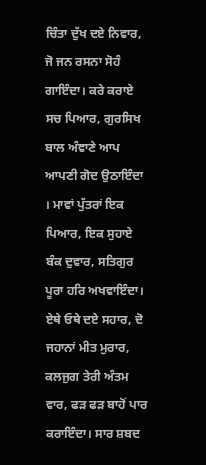ਚਿੰਤਾ ਦੁੱਖ ਦਏ ਨਿਵਾਰ, ਜੋ ਜਨ ਰਸਨਾ ਸੋਹੰ ਗਾਇੰਦਾ। ਕਰੇ ਕਰਾਏ ਸਚ ਪਿਆਰ, ਗੁਰਸਿਖ ਬਾਲ ਅੰਞਾਣੇ ਆਪ ਆਪਣੀ ਗੋਦ ਉਠਾਇੰਦਾ । ਮਾਵਾਂ ਪੁੱਤਰਾਂ ਇਕ ਪਿਆਰ, ਇਕ ਸੁਹਾਏ ਬੰਕ ਦੁਵਾਰ, ਸਤਿਗੁਰ ਪੂਰਾ ਹਰਿ ਅਖਵਾਇੰਦਾ। ਏਥੇ ਓਥੇ ਦਏ ਸਹਾਰ, ਦੋ ਜਹਾਨਾਂ ਮੀਤ ਮੁਰਾਰ, ਕਲਜੁਗ ਤੇਰੀ ਅੰਤਮ ਵਾਰ, ਫੜ ਫੜ ਬਾਹੋਂ ਪਾਰ ਕਰਾਇੰਦਾ। ਸਾਰ ਸ਼ਬਦ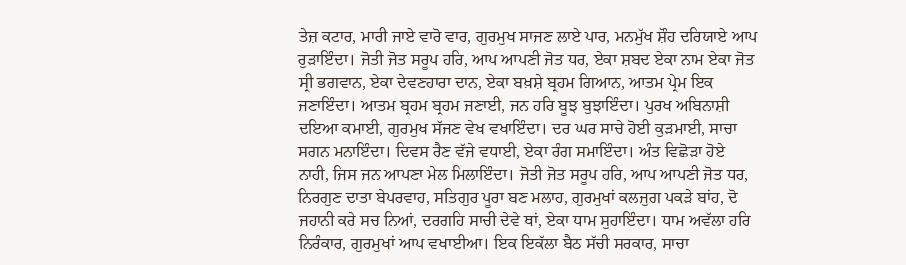ਤੇਜ਼ ਕਟਾਰ, ਮਾਰੀ ਜਾਏ ਵਾਰੋ ਵਾਰ, ਗੁਰਮੁਖ ਸਾਜਣ ਲਾਏ ਪਾਰ, ਮਨਮੁੱਖ ਸ਼ੌਹ ਦਰਿਯਾਏ ਆਪ ਰੁੜਾਇੰਦਾ। ਜੋਤੀ ਜੋਤ ਸਰੂਪ ਹਰਿ, ਆਪ ਆਪਣੀ ਜੋਤ ਧਰ, ਏਕਾ ਸ਼ਬਦ ਏਕਾ ਨਾਮ ਏਕਾ ਜੋਤ ਸ੍ਰੀ ਭਗਵਾਨ, ਏਕਾ ਦੇਵਣਹਾਰਾ ਦਾਨ, ਏਕਾ ਬਖ਼ਸ਼ੇ ਬ੍ਰਹਮ ਗਿਆਨ, ਆਤਮ ਪ੍ਰੇਮ ਇਕ ਜਣਾਇੰਦਾ। ਆਤਮ ਬ੍ਰਹਮ ਬ੍ਰਹਮ ਜਣਾਈ, ਜਨ ਹਰਿ ਬੂਝ ਬੁਝਾਇੰਦਾ। ਪੁਰਖ ਅਬਿਨਾਸ਼ੀ ਦਇਆ ਕਮਾਈ, ਗੁਰਮੁਖ ਸੱਜਣ ਵੇਖ ਵਖਾਇੰਦਾ। ਦਰ ਘਰ ਸਾਚੇ ਹੋਈ ਕੁੜਮਾਈ, ਸਾਚਾ ਸਗਨ ਮਨਾਇੰਦਾ। ਦਿਵਸ ਰੈਣ ਵੱਜੇ ਵਧਾਈ, ਏਕਾ ਰੰਗ ਸਮਾਇੰਦਾ। ਅੰਤ ਵਿਛੋੜਾ ਹੋਏ ਨਾਹੀ, ਜਿਸ ਜਨ ਆਪਣਾ ਮੇਲ ਮਿਲਾਇੰਦਾ। ਜੋਤੀ ਜੋਤ ਸਰੂਪ ਹਰਿ, ਆਪ ਆਪਣੀ ਜੋਤ ਧਰ, ਨਿਰਗੁਣ ਦਾਤਾ ਬੇਪਰਵਾਹ, ਸਤਿਗੁਰ ਪੂਰਾ ਬਣ ਮਲਾਹ, ਗੁਰਮੁਖਾਂ ਕਲਜੁਗ ਪਕੜੇ ਬਾਂਹ, ਦੋ ਜਹਾਨੀ ਕਰੇ ਸਚ ਨਿਆਂ, ਦਰਗਹਿ ਸਾਚੀ ਦੇਵੇ ਥਾਂ, ਏਕਾ ਧਾਮ ਸੁਹਾਇੰਦਾ। ਧਾਮ ਅਵੱਲਾ ਹਰਿ ਨਿਰੰਕਾਰ, ਗੁਰਮੁਖਾਂ ਆਪ ਵਖਾਈਆ। ਇਕ ਇਕੱਲਾ ਬੈਠ ਸੱਚੀ ਸਰਕਾਰ, ਸਾਚਾ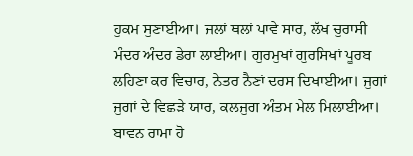ਹੁਕਮ ਸੁਣਾਈਆ। ਜਲਾਂ ਥਲਾਂ ਪਾਵੇ ਸਾਰ, ਲੱਖ ਚੁਰਾਸੀ ਮੰਦਰ ਅੰਦਰ ਡੇਰਾ ਲਾਈਆ। ਗੁਰਮੁਖਾਂ ਗੁਰਸਿਖਾਂ ਪੂਰਬ ਲਹਿਣਾ ਕਰ ਵਿਚਾਰ, ਨੇਤਰ ਨੈਣਾਂ ਦਰਸ ਦਿਖਾਈਆ। ਜੁਗਾਂ ਜੁਗਾਂ ਦੇ ਵਿਛੜੇ ਯਾਰ, ਕਲਜੁਗ ਅੰਤਮ ਮੇਲ ਮਿਲਾਈਆ। ਬਾਵਨ ਰਾਮਾ ਹੋ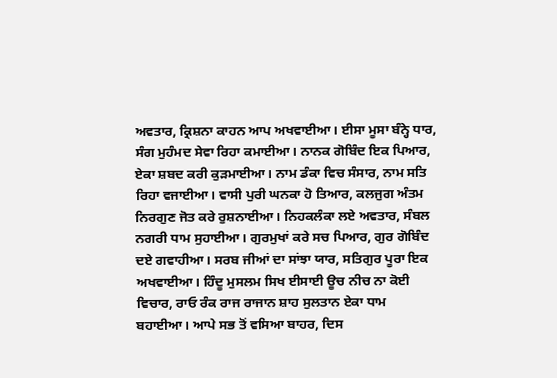ਅਵਤਾਰ, ਕ੍ਰਿਸ਼ਨਾ ਕਾਹਨ ਆਪ ਅਖਵਾਈਆ। ਈਸਾ ਮੂਸਾ ਬੰਨ੍ਹੇ ਧਾਰ, ਸੰਗ ਮੁਹੰਮਦ ਸੇਵਾ ਰਿਹਾ ਕਮਾਈਆ। ਨਾਨਕ ਗੋਬਿੰਦ ਇਕ ਪਿਆਰ, ਏਕਾ ਸ਼ਬਦ ਕਰੀ ਕੁੜਮਾਈਆ। ਨਾਮ ਡੰਕਾ ਵਿਚ ਸੰਸਾਰ, ਨਾਮ ਸਤਿ ਰਿਹਾ ਵਜਾਈਆ। ਵਾਸੀ ਪੁਰੀ ਘਨਕਾ ਹੋ ਤਿਆਰ, ਕਲਜੁਗ ਅੰਤਮ ਨਿਰਗੁਣ ਜੋਤ ਕਰੇ ਰੁਸ਼ਨਾਈਆ। ਨਿਹਕਲੰਕਾ ਲਏ ਅਵਤਾਰ, ਸੰਬਲ ਨਗਰੀ ਧਾਮ ਸੁਹਾਈਆ। ਗੁਰਮੁਖਾਂ ਕਰੇ ਸਚ ਪਿਆਰ, ਗੁਰ ਗੋਬਿੰਦ ਦਏ ਗਵਾਹੀਆ। ਸਰਬ ਜੀਆਂ ਦਾ ਸਾਂਝਾ ਯਾਰ, ਸਤਿਗੁਰ ਪੂਰਾ ਇਕ ਅਖਵਾਈਆ। ਹਿੰਦੂ ਮੁਸਲਮ ਸਿਖ ਈਸਾਈ ਊਚ ਨੀਚ ਨਾ ਕੋਈ ਵਿਚਾਰ, ਰਾਓ ਰੰਕ ਰਾਜ ਰਾਜਾਨ ਸ਼ਾਹ ਸੁਲਤਾਨ ਏਕਾ ਧਾਮ ਬਹਾਈਆ। ਆਪੇ ਸਭ ਤੋਂ ਵਸਿਆ ਬਾਹਰ, ਦਿਸ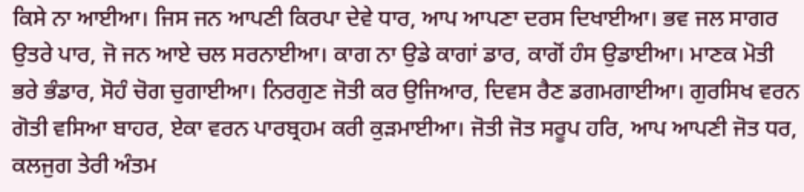ਕਿਸੇ ਨਾ ਆਈਆ। ਜਿਸ ਜਨ ਆਪਣੀ ਕਿਰਪਾ ਦੇਵੇ ਧਾਰ, ਆਪ ਆਪਣਾ ਦਰਸ ਦਿਖਾਈਆ। ਭਵ ਜਲ ਸਾਗਰ ਉਤਰੇ ਪਾਰ, ਜੋ ਜਨ ਆਏ ਚਲ ਸਰਨਾਈਆ। ਕਾਗ ਨਾ ਉਡੇ ਕਾਗਾਂ ਡਾਰ, ਕਾਗੋਂ ਹੰਸ ਉਡਾਈਆ। ਮਾਣਕ ਮੋਤੀ ਭਰੇ ਭੰਡਾਰ, ਸੋਹੰ ਚੋਗ ਚੁਗਾਈਆ। ਨਿਰਗੁਣ ਜੋਤੀ ਕਰ ਉਜਿਆਰ, ਦਿਵਸ ਰੈਣ ਡਗਮਗਾਈਆ। ਗੁਰਸਿਖ ਵਰਨ ਗੋਤੀ ਵਸਿਆ ਬਾਹਰ, ਏਕਾ ਵਰਨ ਪਾਰਬ੍ਰਹਮ ਕਰੀ ਕੁੜਮਾਈਆ। ਜੋਤੀ ਜੋਤ ਸਰੂਪ ਹਰਿ, ਆਪ ਆਪਣੀ ਜੋਤ ਧਰ, ਕਲਜੁਗ ਤੇਰੀ ਅੰਤਮ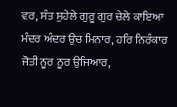ਵਰ, ਸੰਤ ਸੁਹੇਲੇ ਗੁਰੂ ਗੁਰ ਚੇਲੇ ਕਾਇਆ ਮੰਦਰ ਅੰਦਰ ਉਚ ਮਿਨਾਰ, ਹਰਿ ਨਿਰੰਕਾਰ ਜੋਤੀ ਨੂਰ ਨੂਰ ਉਜਿਆਰ,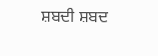ਸ਼ਬਦੀ ਸ਼ਬਦ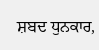ਸ਼ਬਦ ਧੁਨਕਾਰ,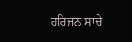ਹਰਿਜਨ ਸਾਚੇ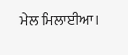ਮੇਲ ਮਿਲਾਈਆ।